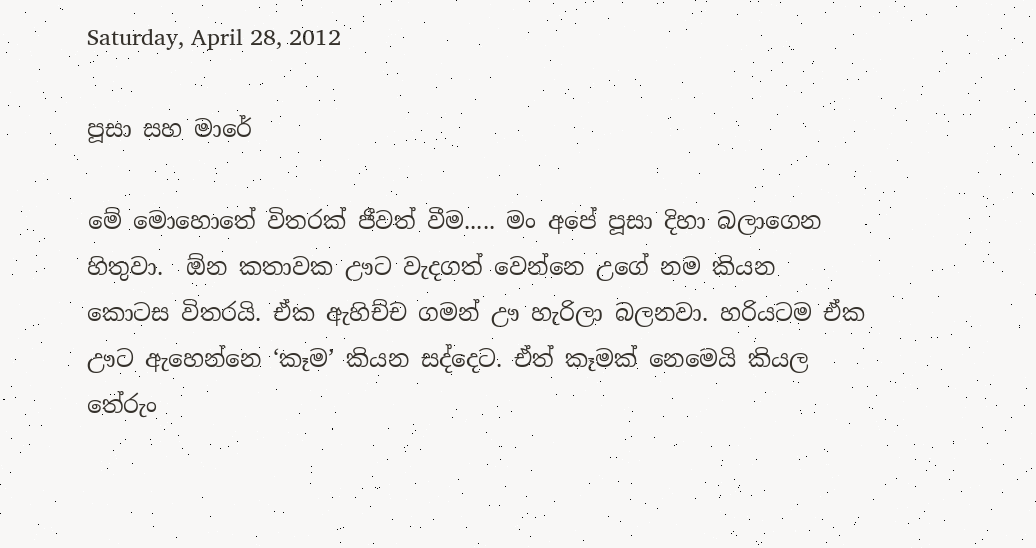Saturday, April 28, 2012

පූසා සහ මාරේ

මේ මොහොතේ විතරක් ජීවත් වීම..... මං අපේ පූසා දිහා බලාගෙන හිතුවා.  ඕන කතාවක ඌට වැදගත් වෙන්නෙ උගේ නම කියන කොටස විතරයි. ඒක ඇහිච්ච ගමන් ඌ හැරිලා බලනවා. හරියටම ඒක ඌට ඇහෙන්නෙ ‘කෑම’ කියන සද්දෙට. ඒත් කෑමක් නෙමෙයි කියල තේරුං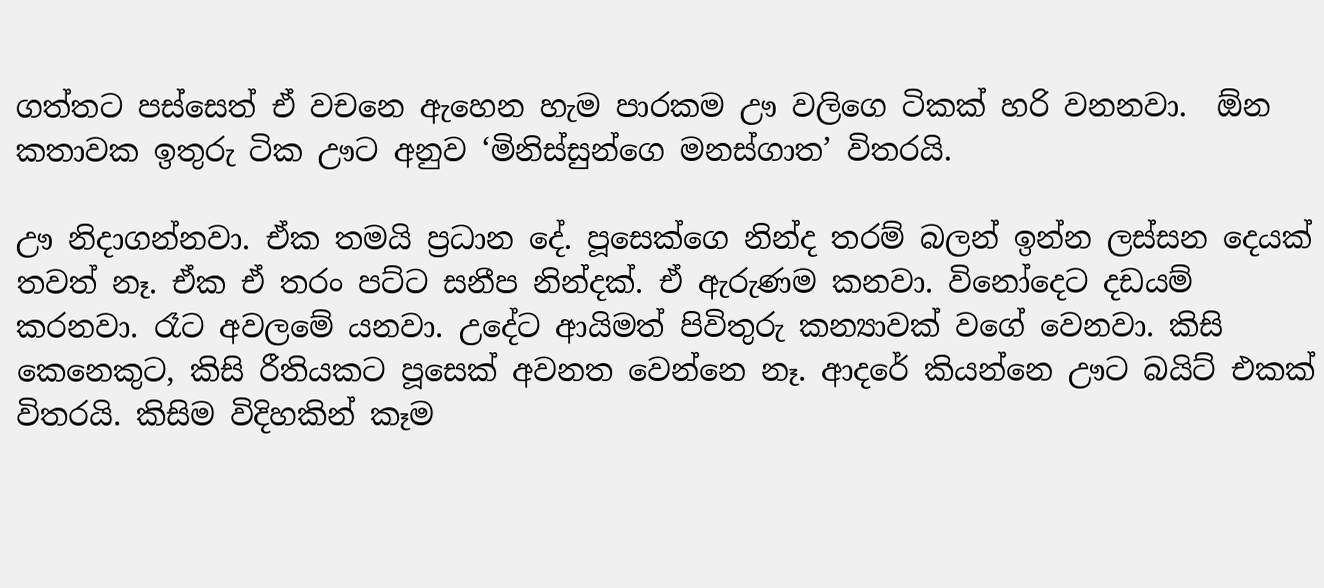ගත්තට පස්සෙත් ඒ වචනෙ ඇහෙන හැම පාරකම ඌ වලිගෙ ටිකක් හරි වනනවා.  ඕන කතාවක ඉතුරු ටික ඌට අනුව ‘මිනිස්සුන්ගෙ මනස්ගාත’ විතරයි.

ඌ නිදාගන්නවා. ඒක තමයි ප්‍රධාන දේ. පූසෙක්ගෙ නින්ද තරම් බලන් ඉන්න ලස්සන දෙයක් තවත් නෑ. ඒක ඒ තරං පට්ට සනීප නින්දක්. ඒ ඇරුණම කනවා. විනෝදෙට දඩයම් කරනවා. රෑට අවලමේ යනවා. උදේට ආයිමත් පිවිතුරු කන්‍යාවක් වගේ වෙනවා. කිසි කෙනෙකුට, කිසි රීතියකට පූසෙක් අවනත වෙන්නෙ නෑ. ආදරේ කියන්නෙ ඌට බයිට් එකක් විතරයි. කිසිම විදිහකින් කෑම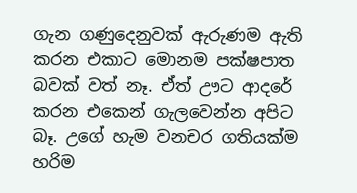ගැන ගණුදෙනුවක් ඇරුණම ඇති කරන එකාට මොනම පක්ෂපාත බවක් වත් නෑ. ඒත් ඌට ආදරේ කරන එකෙන් ගැලවෙන්න අපිට බෑ. උගේ හැම වනචර ගතියක්ම හරිම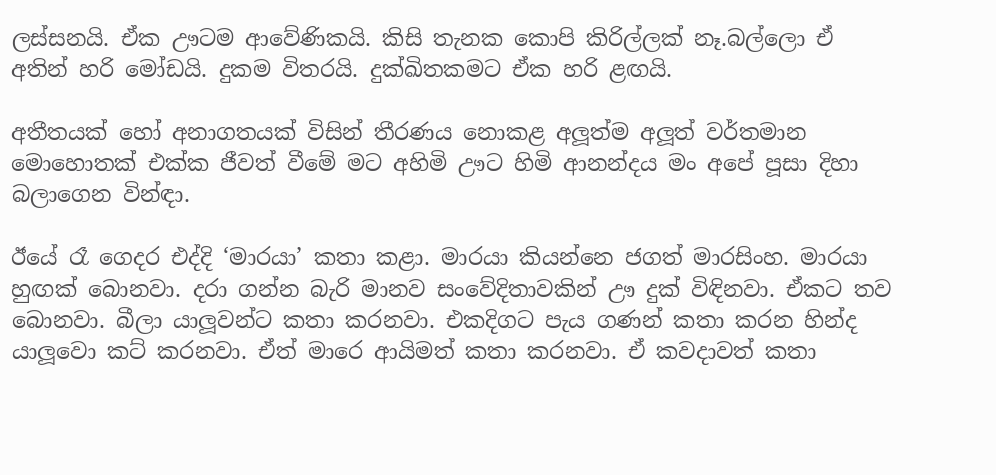ලස්සනයි. ඒක ඌටම ආවේණිකයි. කිසි තැනක කොපි කිරිල්ලක් නෑ.බල්ලො ඒ අතින් හරි මෝඩයි. දුකම විතරයි. දුක්ඛිතකමට ඒක හරි ළඟයි.

අතීතයක් හෝ අනාගතයක් විසින් තීරණය නොකළ අලූත්ම අලූත් වර්තමාන මොහොතක් එක්ක ජීවත් වීමේ මට අහිමි ඌට හිමි ආනන්දය මං අපේ පූසා දිහා බලාගෙන වින්ඳා.

ඊයේ රෑ ගෙදර එද්දි ‘මාරයා’ කතා කළා. මාරයා කියන්නෙ ජගත් මාරසිංහ. මාරයා හුඟක් බොනවා. දරා ගන්න බැරි මානව සංවේදිතාවකින් ඌ දුක් විඳිනවා. ඒකට තව බොනවා. බීලා යාලූවන්ට කතා කරනවා. එකදිගට පැය ගණන් කතා කරන හින්ද යාලූවො කට් කරනවා. ඒත් මාරෙ ආයිමත් කතා කරනවා. ඒ කවදාවත් කතා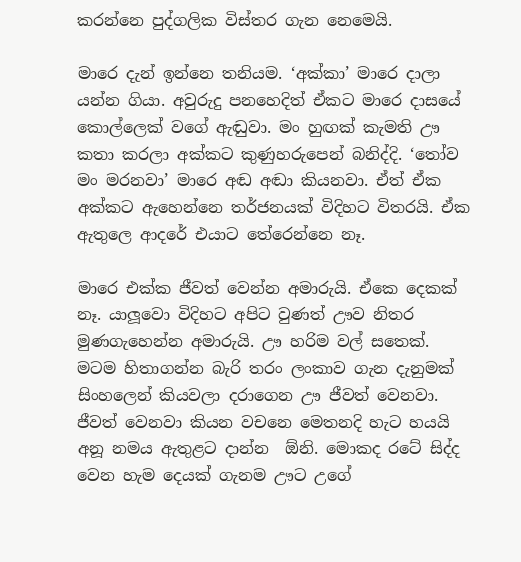කරන්නෙ පුද්ගලික විස්තර ගැන නෙමෙයි.

මාරෙ දැන් ඉන්නෙ තනියම. ‘අක්කා’ මාරෙ දාලා යන්න ගියා. අවුරුදු පනහෙදිත් ඒකට මාරෙ දාසයේ කොල්ලෙක් වගේ ඇඬුවා. මං හුඟක් කැමති ඌ කතා කරලා අක්කට කුණුහරුපෙන් බනිද්දි. ‘තෝව මං මරනවා’ මාරෙ අඬ අඬා කියනවා. ඒත් ඒක අක්කට ඇහෙන්නෙ තර්ජනයක් විදිහට විතරයි. ඒක ඇතුලෙ ආදරේ එයාට තේරෙන්නෙ නෑ.

මාරෙ එක්ක ජීවත් වෙන්න අමාරුයි. ඒකෙ දෙකක් නෑ. යාලූවො විදිහට අපිට වුණත් ඌව නිතර මුණගැහෙන්න අමාරුයි. ඌ හරිම වල් සතෙක්. මටම හිතාගන්න බැරි තරං ලංකාව ගැන දැනුමක් සිංහලෙන් කියවලා දරාගෙන ඌ ජීවත් වෙනවා. ජීවත් වෙනවා කියන වචනෙ මෙතනදි හැට හයයි අනූ නමය ඇතුළට දාන්න  ඕනි. මොකද රටේ සිද්ද වෙන හැම දෙයක් ගැනම ඌට උගේ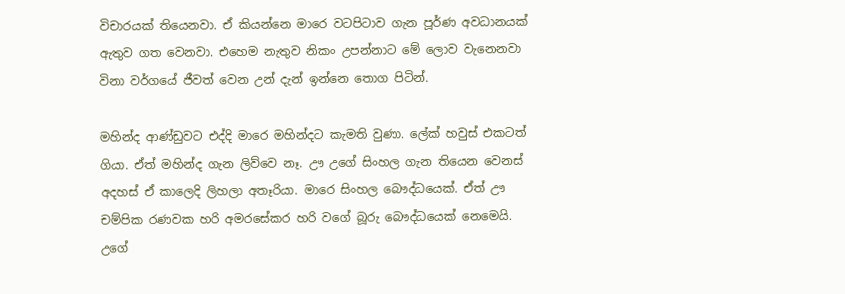විචාරයක් තියෙනවා. ඒ කියන්නෙ මාරෙ වටපිටාව ගැන පූර්ණ අවධානයක් ඇතුව ගත වෙනවා. එහෙම නැතුව නිකං උපන්නාට මේ ලොව වැනෙනවා විනා වර්ගයේ ජීවත් වෙන උන් දැන් ඉන්නෙ තොග පිටින්.

මහින්ද ආණ්ඩුවට එද්දි මාරෙ මහින්දට කැමති වුණා. ලේක් හවුස් එකටත් ගියා. ඒත් මහින්ද ගැන ලිව්වෙ නෑ. ඌ උගේ සිංහල ගැන තියෙන වෙනස් අදහස් ඒ කාලෙදි ලිහලා අතෑරියා. මාරෙ සිංහල බෞද්ධයෙක්. ඒත් ඌ චම්පික රණවක හරි අමරසේකර හරි වගේ බූරු බෞද්ධයෙක් නෙමෙයි. උගේ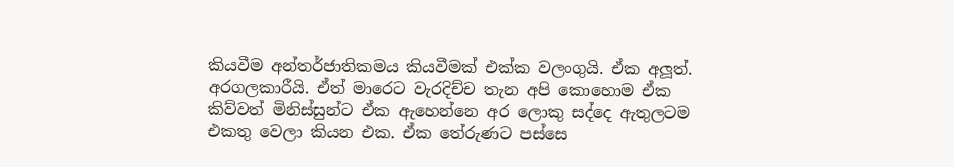කියවීම අන්තර්ජාතිකමය කියවීමක් එක්ක වලංගුයි. ඒක අලූත්. අරගලකාරීයි. ඒත් මාරෙට වැරදිච්ච තැන අපි කොහොම ඒක කිව්වත් මිනිස්සුන්ට ඒක ඇහෙන්නෙ අර ලොකු සද්දෙ ඇතුලටම එකතු වෙලා කියන එක. ඒක තේරුණට පස්සෙ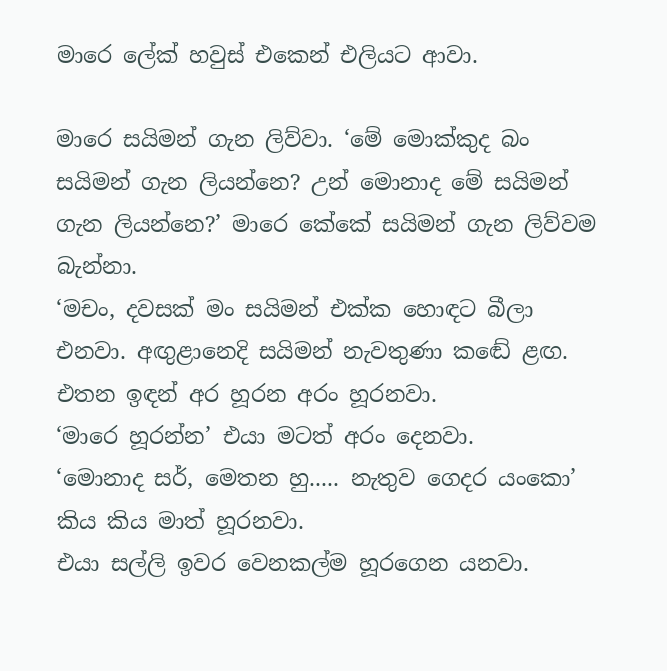මාරෙ ලේක් හවුස් එකෙන් එලියට ආවා.

මාරෙ සයිමන් ගැන ලිව්වා. ‘මේ මොක්කුද බං සයිමන් ගැන ලියන්නෙ? උන් මොනාද මේ සයිමන් ගැන ලියන්නෙ?’ මාරෙ කේකේ සයිමන් ගැන ලිව්වම බැන්නා.
‘මචං, දවසක් මං සයිමන් එක්ක හොඳට බීලා එනවා. අඟුළානෙදි සයිමන් නැවතුණා කඬේ ළඟ. එතන ඉඳන් අර හූරන අරං හූරනවා.
‘මාරෙ හූරන්න’ එයා මටත් අරං දෙනවා.
‘මොනාද සර්, මෙතන හු..... නැතුව ගෙදර යංකො’ කිය කිය මාත් හූරනවා.
එයා සල්ලි ඉවර වෙනකල්ම හූරගෙන යනවා.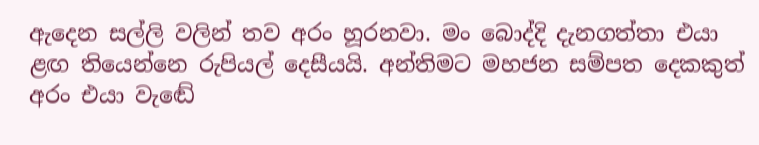ඇදෙන සල්ලි වලින් තව අරං හූරනවා. මං බොද්දි දැනගත්තා එයා ළඟ තියෙන්නෙ රුපියල් දෙසීයයි. අන්තිමට මහජන සම්පත දෙකකුත් අරං එයා වැඬේ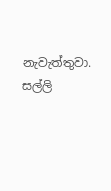නැවැත්තුවා. සල්ලි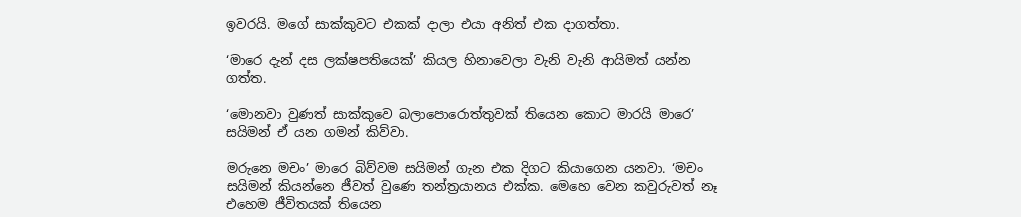ඉවරයි. මගේ සාක්කුවට එකක් දාලා එයා අනිත් එක දාගත්තා.

‘මාරෙ දැන් දස ලක්ෂපතියෙක්’ කියල හිනාවෙලා වැනි වැනි ආයිමත් යන්න ගත්ත.

‘මොනවා වුණත් සාක්කුවෙ බලාපොරොත්තුවක් තියෙන කොට මාරයි මාරෙ’ සයිමන් ඒ යන ගමන් කිව්වා.

මරුනෙ මචං’ මාරෙ බිව්වම සයිමන් ගැන එක දිගට කියාගෙන යනවා. ‘මචං සයිමන් කියන්නෙ ජීවත් වුණෙ තන්ත්‍රයානය එක්ක. මෙහෙ වෙන කවුරුවත් නෑ එහෙම ජීවිතයක් තියෙන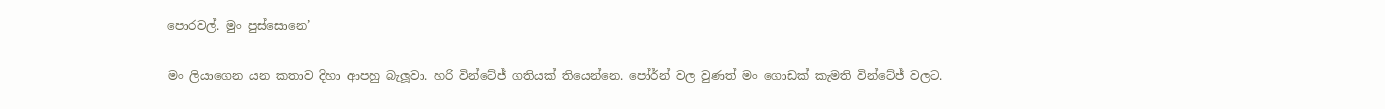පොරවල්. මුං පුස්සොනෙ’

මං ලියාගෙන යන කතාව දිහා ආපහු බැලූවා. හරි වින්ටේජ් ගතියක් තියෙන්නෙ. පෝර්න් වල වුණත් මං ගොඩක් කැමති වින්ටේජ් වලට.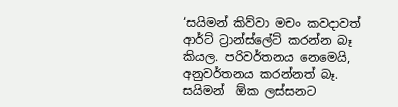‘සයිමන් කිව්වා මචං කවදාවත් ආර්ට් ට්‍රාන්ස්ලේට් කරන්න බෑ කියල. පරිවර්තනය නෙමෙයි, අනුවර්තනය කරන්නත් බෑ. සයිමන්  ඕක ලස්සනට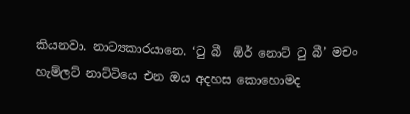කියනවා. නාට්‍යකාරයානෙ. ‘ටු බී  ඕර් නොට් ටු බී’ මචං හැම්ලට් නාට්ටියෙ එන ඔය අදහස කොහොමද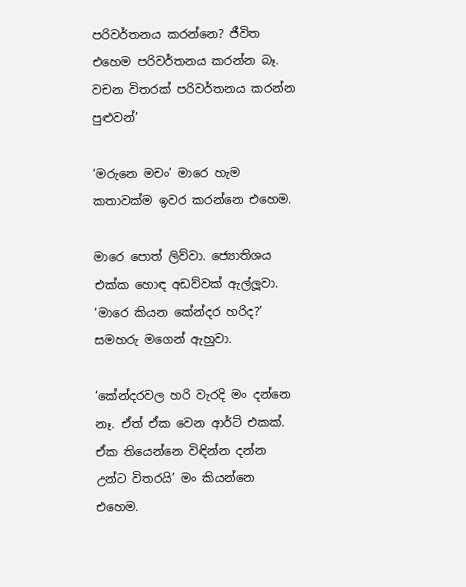පරිවර්තනය කරන්නෙ? ජීවිත එහෙම පරිවර්තනය කරන්න බෑ. වචන විතරක් පරිවර්තනය කරන්න පුළුවන්’

‘මරුනෙ මචං’ මාරෙ හැම කතාවක්ම ඉවර කරන්නෙ එහෙම.

මාරෙ පොත් ලිව්වා. ජ්‍යොතිශය එක්ක හොඳ අඩව්වක් ඇල්ලූවා. ‘මාරෙ කියන කේන්දර හරිද?’ සමහරු මගෙන් ඇහුවා.

‘කේන්දරවල හරි වැරදි මං දන්නෙ නෑ. ඒත් ඒක වෙන ආර්ට් එකක්. ඒක තියෙන්නෙ විඳින්න දන්න උන්ට විතරයි’ මං කියන්නෙ එහෙම.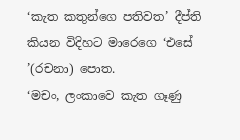‘කැත කතුන්ගෙ පතිවත’ දීප්ති කියන විදිහට මාරෙගෙ ‘එසේ ’(රචනා) පොත.
‘මචං, ලංකාවෙ කැත ගෑණු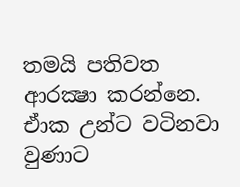තමයි පතිවත ආරක්‍ෂා කරන්නෙ. ඒාක උන්ට වටිනවා වුණාට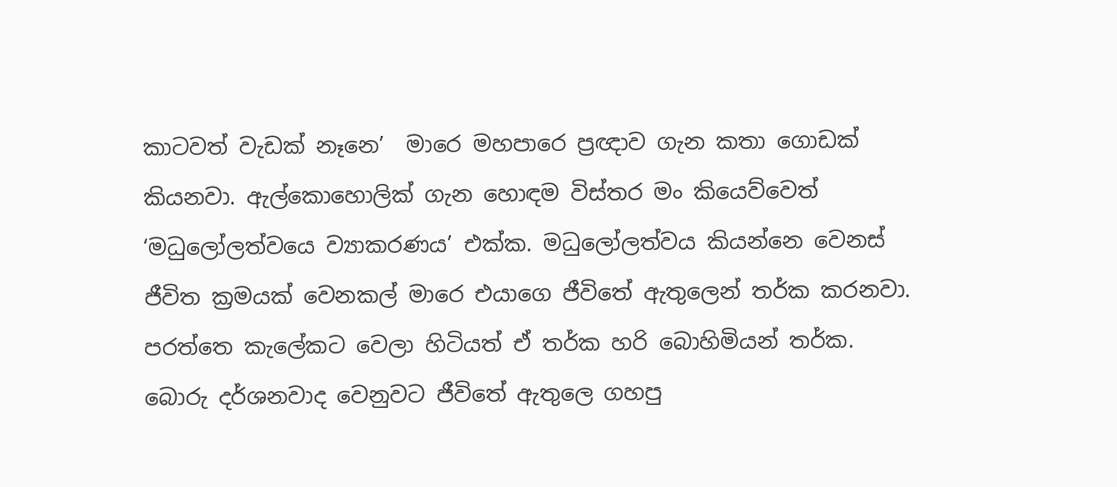කාටවත් වැඩක් නෑනෙ’  මාරෙ මහපාරෙ ප්‍රඥාව ගැන කතා ගොඩක් කියනවා. ඇල්කොහොලික් ගැන හොඳම විස්තර මං කියෙව්වෙත් ‘මධුලෝලත්වයෙ ව්‍යාකරණය’ එක්ක. මධුලෝලත්වය කියන්නෙ වෙනස් ජීවිත ක්‍රමයක් වෙනකල් මාරෙ එයාගෙ ජීවිතේ ඇතුලෙන් තර්ක කරනවා. පරත්තෙ කැලේකට වෙලා හිටියත් ඒ තර්ක හරි බොහිමියන් තර්ක. බොරු දර්ශනවාද වෙනුවට ජීවිතේ ඇතුලෙ ගහපු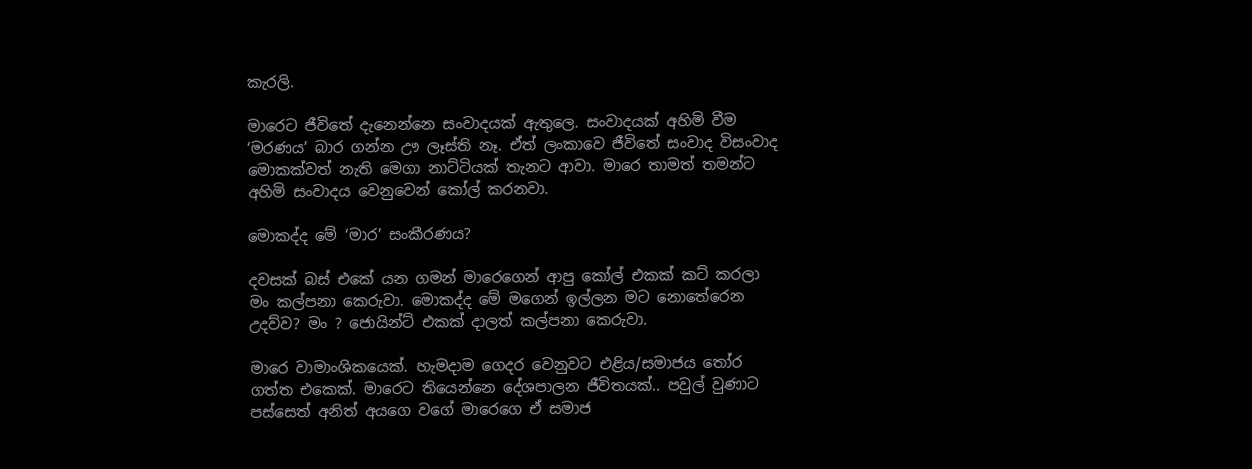කැරලි.

මාරෙට ජීවිතේ දැනෙන්නෙ සංවාදයක් ඇතුලෙ. සංවාදයක් අහිමි වීම ‘මරණය’ බාර ගන්න ඌ ලෑස්ති නෑ. ඒත් ලංකාවෙ ජීවිතේ සංවාද විසංවාද මොකක්වත් නැති මෙගා නාට්ටියක් තැනට ආවා. මාරෙ තාමත් තමන්ට අහිමි සංවාදය වෙනුවෙන් කෝල් කරනවා.

මොකද්ද මේ ‘මාර’ සංකීරණය?

දවසක් බස් එකේ යන ගමන් මාරෙගෙන් ආපු කෝල් එකක් කට් කරලා මං කල්පනා කෙරුවා. මොකද්ද මේ මගෙන් ඉල්ලන මට නොතේරෙන උදව්ව? මං ? ජොයින්ට් එකක් දාලත් කල්පනා කෙරුවා.

මාරෙ වාමාංශිකයෙක්. හැමදාම ගෙදර වෙනුවට එළිය/සමාජය තෝර ගත්ත එකෙක්. මාරෙට තියෙන්නෙ දේශපාලන ජීවිතයක්.. පවුල් වුණාට පස්සෙත් අනිත් අයගෙ වගේ මාරෙගෙ ඒ සමාජ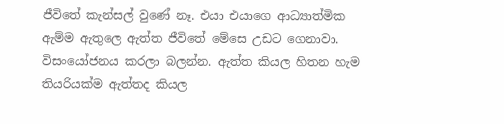ජීවිතේ කැන්සල් වුණේ නෑ. එයා එයාගෙ ආධ්‍යාත්මික ඇම්ම ඇතුලෙ ඇත්ත ජීවිතේ මේසෙ උඩට ගෙනාවා. විසංයෝජනය කරලා බලන්න. ඇත්ත කියල හිතන හැම තියරියක්ම ඇත්තද කියල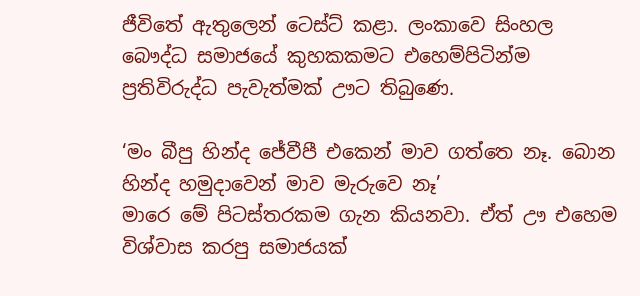ජීවිතේ ඇතුලෙන් ටෙස්ට් කළා. ලංකාවෙ සිංහල බෞද්ධ සමාජයේ කුහකකමට එහෙම්පිටින්ම ප්‍රතිවිරුද්ධ පැවැත්මක් ඌට තිබුණෙ.

‘මං බීපු හින්ද ජේවීපී එකෙන් මාව ගත්තෙ නෑ. බොන හින්ද හමුදාවෙන් මාව මැරුවෙ නෑ’
මාරෙ මේ පිටස්තරකම ගැන කියනවා. ඒත් ඌ එහෙම විශ්වාස කරපු සමාජයක්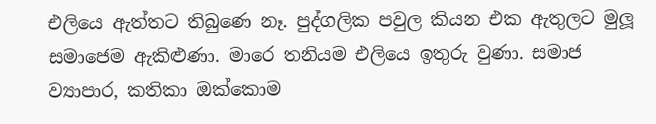එලියෙ ඇත්තට තිබුණෙ නෑ. පුද්ගලික පවුල කියන එක ඇතුලට මුලූ සමාජෙම ඇකිළුණා. මාරෙ තනියම එලියෙ ඉතුරු වුණා. සමාජ ව්‍යාපාර, කතිකා ඔක්කොම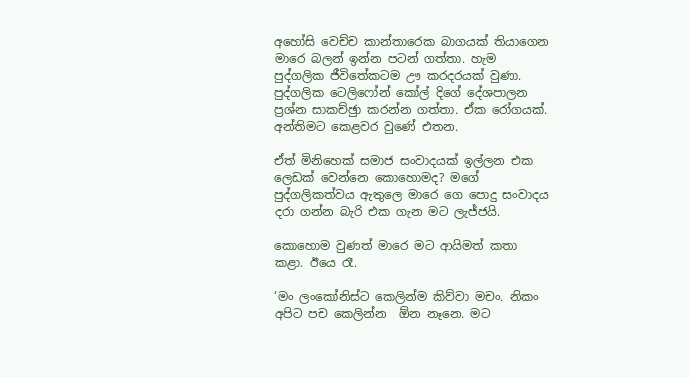අහෝසි වෙච්ච කාන්තාරෙක බාගයක් තියාගෙන මාරෙ බලන් ඉන්න පටන් ගත්තා. හැම පුද්ගලික ජීවිතේකටම ඌ කරදරයක් වුණා. පුද්ගලික ටෙලිෆෝන් කෝල් දිගේ දේශපාලන ප්‍රශ්න සාකච්ඡුා කරන්න ගත්තා. ඒක රෝගයක්. අන්තිමට කෙළවර වුණේ එතන.

ඒත් මිනිහෙක් සමාජ සංවාදයක් ඉල්ලන එක ලෙඩක් වෙන්නෙ කොහොමද? මගේ පුද්ගලිකත්වය ඇතුලෙ මාරෙ ගෙ පොදු සංවාදය දරා ගන්න බැරි එක ගැන මට ලැජ්ජයි.

කොහොම වුණත් මාරෙ මට ආයිමත් කතා කළා. ඊයෙ රෑ.

‘මං ලංකෝනිස්ට කෙලින්ම කිව්වා මචං. නිකං අපිට පච කෙලින්න  ඕන නෑනෙ. මට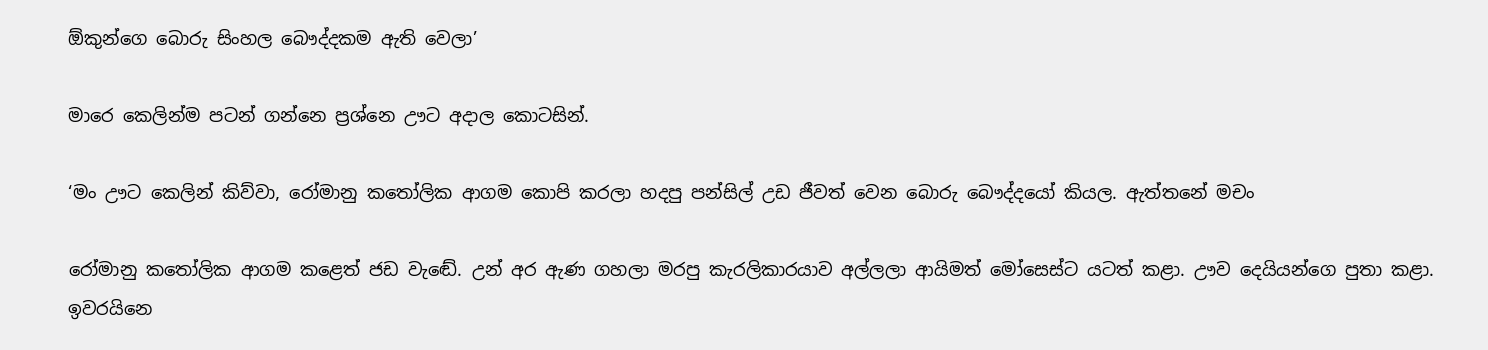ඕකුන්ගෙ බොරු සිංහල බෞද්දකම ඇති වෙලා’

මාරෙ කෙලින්ම පටන් ගන්නෙ ප්‍රශ්නෙ ඌට අදාල කොටසින්.

‘මං ඌට කෙලින් කිව්වා, රෝමානු කතෝලික ආගම කොපි කරලා හදපු පන්සිල් උඩ ජීවත් වෙන බොරු බෞද්දයෝ කියල. ඇත්තනේ මචං

රෝමානු කතෝලික ආගම කළෙත් ජඩ වැඬේ. උන් අර ඇණ ගහලා මරපු කැරලිකාරයාව අල්ලලා ආයිමත් මෝසෙස්ට යටත් කළා. ඌව දෙයියන්ගෙ පුතා කළා. ඉවරයිනෙ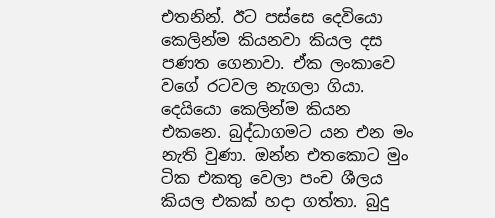එතනින්. ඊට පස්සෙ දෙවියො කෙලින්ම කියනවා කියල දස පණත ගෙනාවා. ඒක ලංකාවෙ වගේ රටවල නැගලා ගියා. දෙයියො කෙලින්ම කියන එකනෙ. බුද්ධාගමට යන එන මං නැති වුණා. ඔන්න එතකොට මුං ටික එකතු වෙලා පංච ශීලය කියල එකක් හදා ගත්තා. බුදු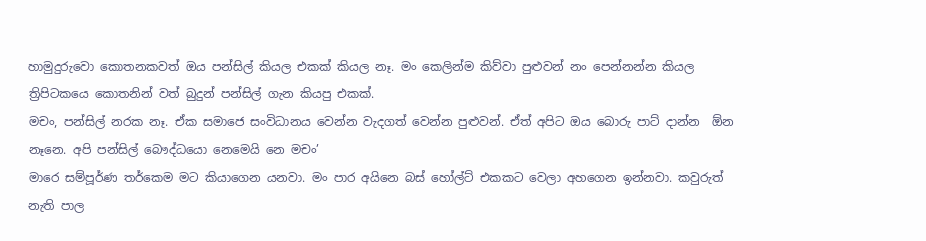හාමුදුරුවො කොතනකවත් ඔය පන්සිල් කියල එකක් කියල නෑ. මං කෙලින්ම කිව්වා පුළුවන් නං පෙන්නන්න කියල ත්‍රිපිටකයෙ කොතනින් වත් බුදුන් පන්සිල් ගැන කියපු එකක්.
මචං, පන්සිල් නරක නෑ. ඒක සමාජෙ සංවිධානය වෙන්න වැදගත් වෙන්න පුළුවන්. ඒත් අපිට ඔය බොරු පාට් දාන්න  ඕන නෑනෙ. අපි පන්සිල් බෞද්ධයො නෙමෙයි නෙ මචං’
මාරෙ සම්පූර්ණ තර්කෙම මට කියාගෙන යනවා. මං පාර අයිනෙ බස් හෝල්ට් එකකට වෙලා අහගෙන ඉන්නවා. කවුරුත් නැති පාල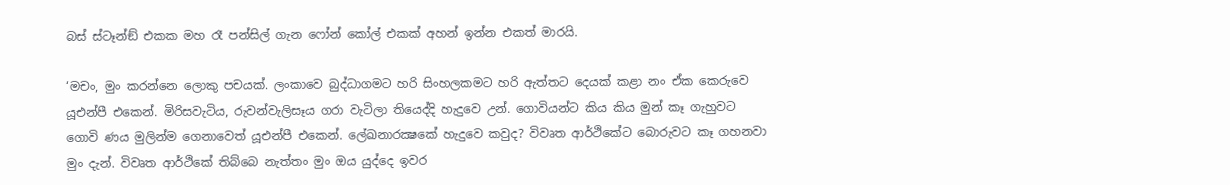බස් ස්ටෑන්ඞ් එකක මහ රෑ පන්සිල් ගැන ෆෝන් කෝල් එකක් අහන් ඉන්න එකත් මාරයි.

‘මචං, මුං කරන්නෙ ලොකු පචයක්. ලංකාවෙ බුද්ධාගමට හරි සිංහලකමට හරි ඇත්තට දෙයක් කළා නං ඒක කෙරුවෙ යූඑන්පී එකෙන්. මිරිසවැටිය, රුවන්වැලිසෑය ගරා වැටිලා තියෙද්දි හැදුවෙ උන්. ගොවියන්ට කිය කිය මුන් කෑ ගැහුවට ගොවි ණය මුලින්ම ගෙනාවෙත් යූඑන්පී එකෙන්. ලේඛනාරක්‍ෂකේ හැදුවෙ කවුද? විවෘත ආර්ථිකේට බොරුවට කෑ ගහනවා මුං දැන්. විවෘත ආර්ථිකේ තිබ්බෙ නැත්තං මුං ඔය යුද්දෙ ඉවර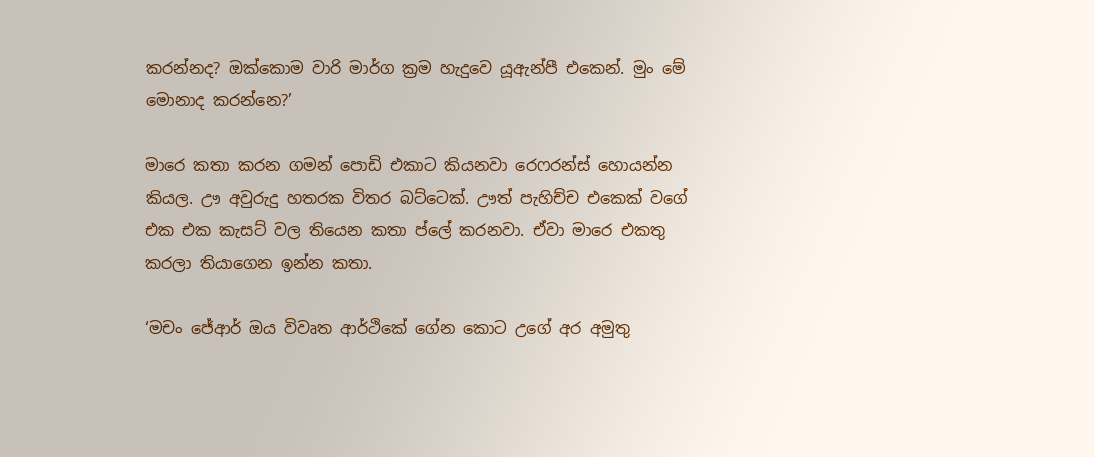කරන්නද? ඔක්කොම වාරි මාර්ග ක්‍රම හැදුවෙ යූඇන්පී එකෙන්. මුං මේ මොනාද කරන්නෙ?’

මාරෙ කතා කරන ගමන් පොඩි එකාට කියනවා රෙෆරන්ස් හොයන්න කියල. ඌ අවුරුදු හතරක විතර බට්ටෙක්. ඌත් පැහිච්ච එකෙක් වගේ එක එක කැසට් වල තියෙන කතා ප්ලේ කරනවා. ඒවා මාරෙ එකතු කරලා තියාගෙන ඉන්න කතා.

‘මචං ජේආර් ඔය විවෘත ආර්ථිකේ ගේන කොට උගේ අර අමුතු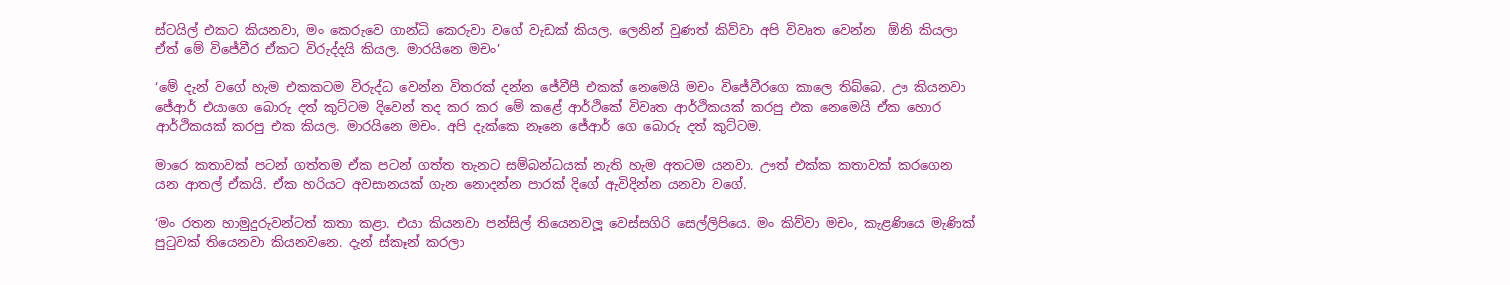ස්ටයිල් එකට කියනවා, මං කෙරුවෙ ගාන්ධි කෙරුවා වගේ වැඩක් කියල. ලෙනින් වුණත් කිව්වා අපි විවෘත වෙන්න  ඕනි කියලා ඒත් මේ විජේවීර ඒකට විරුද්දයි කියල. මාරයිනෙ මචං’

‘මේ දැන් වගේ හැම එකකටම විරුද්ධ වෙන්න විතරක් දන්න ජේවීපී එකක් නෙමෙයි මචං විජේවීරගෙ කාලෙ තිබ්බෙ. ඌ කියනවා ජේආර් එයාගෙ බොරු දත් කුට්ටම දිවෙන් තද කර කර මේ කළේ ආර්ථිකේ විවෘත ආර්ථිකයක් කරපු එක නෙමෙයි ඒක හොර ආර්ථිකයක් කරපු එක කියල. මාරයිනෙ මචං. අපි දැක්කෙ නෑනෙ ජේආර් ගෙ බොරු දත් කුට්ටම.

මාරෙ කතාවක් පටන් ගත්තම ඒක පටන් ගත්ත තැනට සම්බන්ධයක් නැති හැම අතටම යනවා. ඌත් එක්ක කතාවක් කරගෙන යන ආතල් ඒකයි. ඒක හරියට අවසානයක් ගැන නොදන්න පාරක් දිගේ ඇවිදින්න යනවා වගේ.

‘මං රතන හාමුදුරුවන්ටත් කතා කළා. එයා කියනවා පන්සිල් තියෙනවලූ වෙස්සගිරි සෙල්ලිපියෙ. මං කිව්වා මචං, කැළණියෙ මැණික් පුටුවක් තියෙනවා කියනවනෙ. දැන් ස්කෑන් කරලා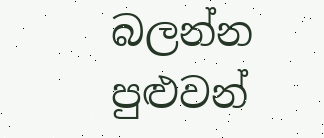බලන්න පුළුවන්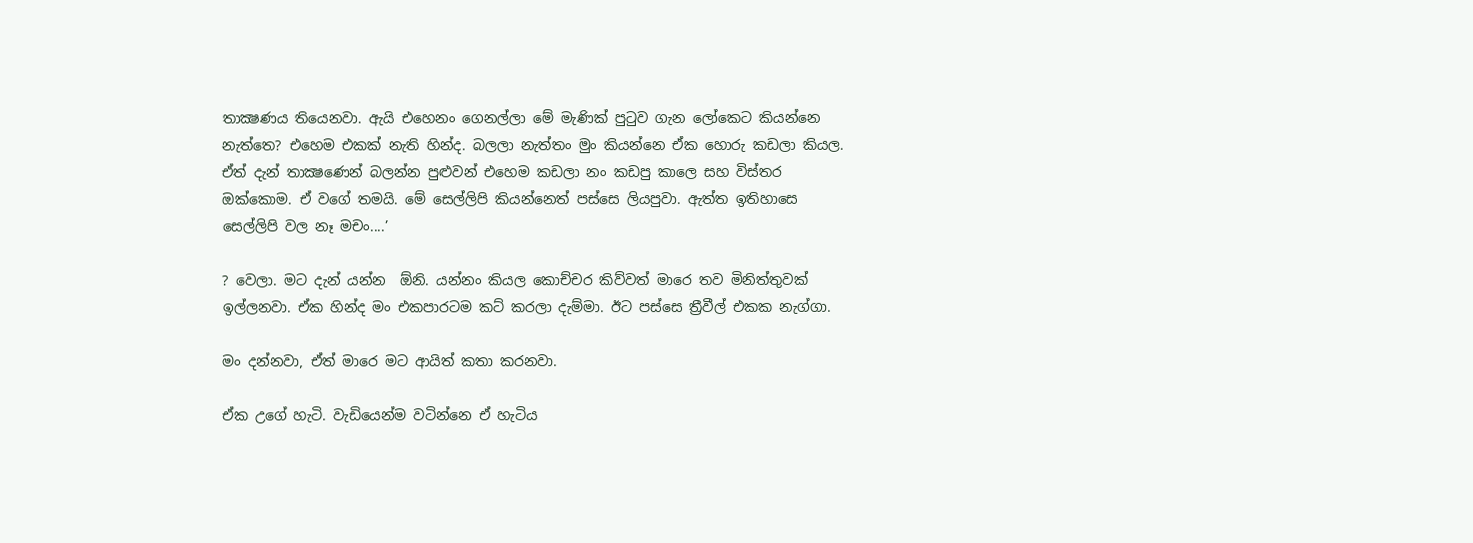තාක්‍ෂණය තියෙනවා. ඇයි එහෙනං ගෙනල්ලා මේ මැණික් පුටුව ගැන ලෝකෙට කියන්නෙ නැත්තෙ? එහෙම එකක් නැති හින්ද. බලලා නැත්තං මුං කියන්නෙ ඒක හොරු කඩලා කියල. ඒත් දැන් තාක්‍ෂණෙන් බලන්න පුළුවන් එහෙම කඩලා නං කඩපු කාලෙ සහ විස්තර ඔක්කොම. ඒ වගේ තමයි. මේ සෙල්ලිපි කියන්නෙත් පස්සෙ ලියපුවා. ඇත්ත ඉතිහාසෙ සෙල්ලිපි වල නෑ මචං....’

? වෙලා. මට දැන් යන්න  ඕනි. යන්නං කියල කොච්චර කිව්වත් මාරෙ තව මිනිත්තුවක් ඉල්ලනවා. ඒක හින්ද මං එකපාරටම කට් කරලා දැම්මා. ඊට පස්සෙ ත්‍රීවීල් එකක නැග්ගා.

මං දන්නවා, ඒත් මාරෙ මට ආයිත් කතා කරනවා.

ඒක උගේ හැටි. වැඩියෙන්ම වටින්නෙ ඒ හැටිය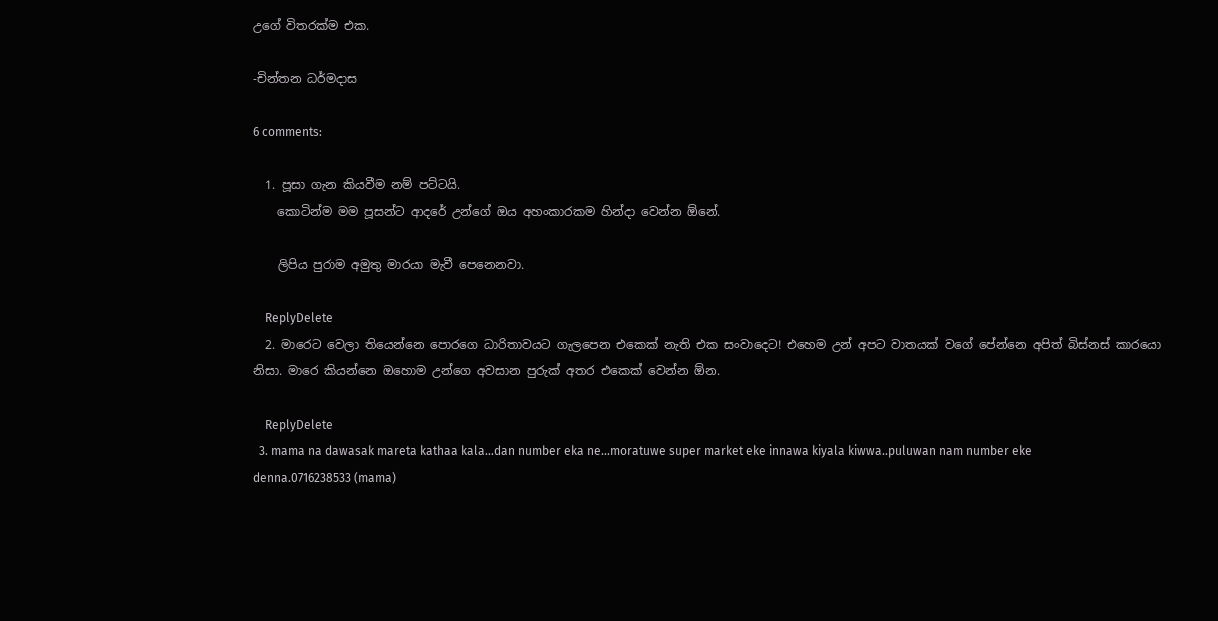උගේ විතරක්ම එක.

-චින්තන ධර්මදාස

6 comments:

  1. පූසා ගැන කියවීම නම් පට්ටයි.
    කොටින්ම මම පූසන්ට ආදරේ උන්ගේ ඔය අහංකාරකම හින්දා වෙන්න ඕනේ.

    ලිපිය පුරාම අමුතු මාරයා මැවී පෙනෙනවා.

    ReplyDelete
  2. මාරෙට වෙලා තියෙන්නෙ පොරගෙ ධාරිතාවයට ගැලපෙන එකෙක් නැති එක සංවාදෙට! එහෙම උන් අපට වාතයක් වගේ පේ‍න්නෙ අපිත් බිස්නස් කාරයො නිසා. මාරෙ කියන්නෙ ඔහොම උන්ගෙ අවසාන පුරුක් අතර එකෙක් වෙන්න ඕන.

    ReplyDelete
  3. mama na dawasak mareta kathaa kala...dan number eka ne...moratuwe super market eke innawa kiyala kiwwa..puluwan nam number eke denna.0716238533 (mama)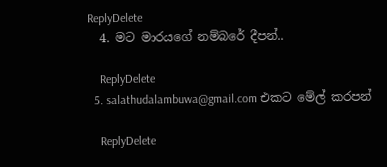ReplyDelete
  4. මට මාරයගේ නම්බරේ දීපන්..

    ReplyDelete
  5. salathudalambuwa@gmail.com එකට මේල් කරපන්

    ReplyDelete